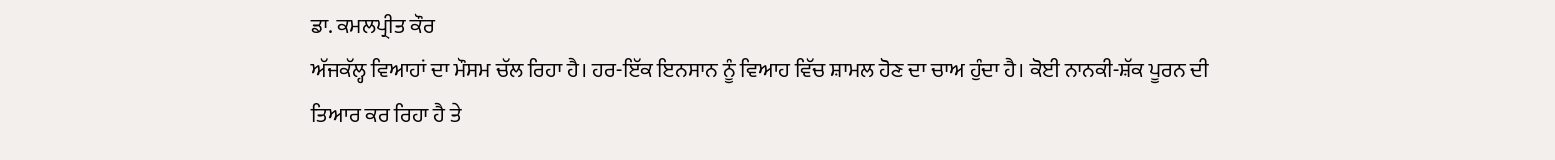ਡਾ. ਕਮਲਪ੍ਰੀਤ ਕੌਰ
ਅੱਜਕੱਲ੍ਹ ਵਿਆਹਾਂ ਦਾ ਮੌਸਮ ਚੱਲ ਰਿਹਾ ਹੈ। ਹਰ-ਇੱਕ ਇਨਸਾਨ ਨੂੰ ਵਿਆਹ ਵਿੱਚ ਸ਼ਾਮਲ ਹੋਣ ਦਾ ਚਾਅ ਹੁੰਦਾ ਹੈ। ਕੋਈ ਨਾਨਕੀ-ਸ਼ੱਕ ਪੂਰਨ ਦੀ ਤਿਆਰ ਕਰ ਰਿਹਾ ਹੈ ਤੇ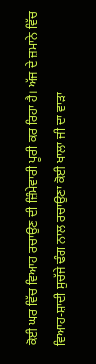ਕੋਈ ਘਰ ਵਿੱਚ ਵਿਆਹ ਰਚਾਉਣ ਦੀ ਜ਼ਿੰਮੇਵਾਰੀ ਪੂਰੀ ਕਰ ਰਿਹਾ ਹੈ। ਅੱਜ ਦੇ ਜ਼ਮਾਨੇ ਵਿੱਚ ਵਿਆਹ-ਸ਼ਾਦੀ ਸੁਚੱਜੇ ਢੰਗ ਨਾਲ ਰਚਾਉਣਾ ਕੋਈ ਖਾਲਾ ਜੀ ਦਾ ਵਾੜਾ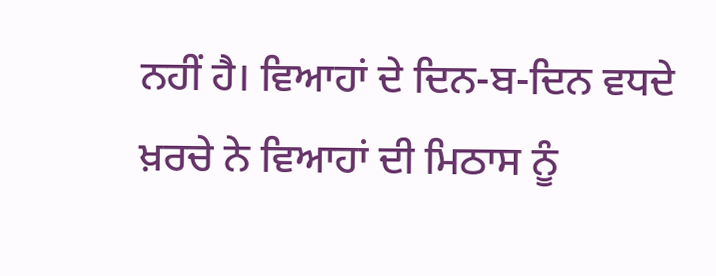ਨਹੀਂ ਹੈ। ਵਿਆਹਾਂ ਦੇ ਦਿਨ-ਬ-ਦਿਨ ਵਧਦੇ ਖ਼ਰਚੇ ਨੇ ਵਿਆਹਾਂ ਦੀ ਮਿਠਾਸ ਨੂੰ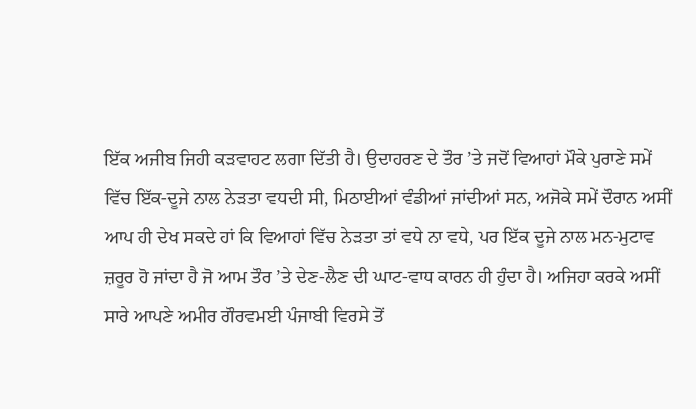ਇੱਕ ਅਜੀਬ ਜਿਹੀ ਕੜਵਾਹਟ ਲਗਾ ਦਿੱਤੀ ਹੈ। ਉਦਾਹਰਣ ਦੇ ਤੌਰ ’ਤੇ ਜਦੋਂ ਵਿਆਹਾਂ ਮੌਕੇ ਪੁਰਾਣੇ ਸਮੇਂ ਵਿੱਚ ਇੱਕ-ਦੂਜੇ ਨਾਲ ਨੇੜਤਾ ਵਧਦੀ ਸੀ, ਮਿਠਾਈਆਂ ਵੰਡੀਆਂ ਜਾਂਦੀਆਂ ਸਨ, ਅਜੋਕੇ ਸਮੇਂ ਦੌਰਾਨ ਅਸੀਂ ਆਪ ਹੀ ਦੇਖ ਸਕਦੇ ਹਾਂ ਕਿ ਵਿਆਹਾਂ ਵਿੱਚ ਨੇੜਤਾ ਤਾਂ ਵਧੇ ਨਾ ਵਧੇ, ਪਰ ਇੱਕ ਦੂਜੇ ਨਾਲ ਮਨ-ਮੁਟਾਵ ਜ਼ਰੂਰ ਹੋ ਜਾਂਦਾ ਹੈ ਜੋ ਆਮ ਤੌਰ ’ਤੇ ਦੇਣ-ਲੈਣ ਦੀ ਘਾਟ-ਵਾਧ ਕਾਰਨ ਹੀ ਹੁੰਦਾ ਹੈ। ਅਜਿਹਾ ਕਰਕੇ ਅਸੀਂ ਸਾਰੇ ਆਪਣੇ ਅਮੀਰ ਗੌਰਵਮਈ ਪੰਜਾਬੀ ਵਿਰਸੇ ਤੋਂ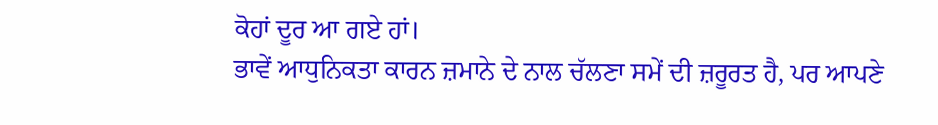ਕੋਹਾਂ ਦੂਰ ਆ ਗਏ ਹਾਂ।
ਭਾਵੇਂ ਆਧੁਨਿਕਤਾ ਕਾਰਨ ਜ਼ਮਾਨੇ ਦੇ ਨਾਲ ਚੱਲਣਾ ਸਮੇਂ ਦੀ ਜ਼ਰੂਰਤ ਹੈ, ਪਰ ਆਪਣੇ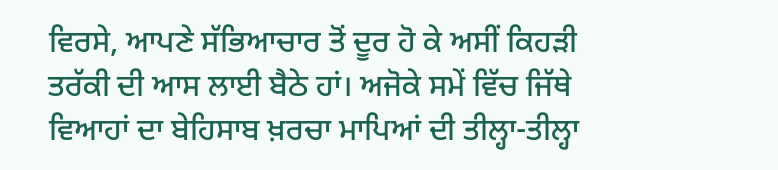ਵਿਰਸੇ, ਆਪਣੇ ਸੱਭਿਆਚਾਰ ਤੋਂ ਦੂਰ ਹੋ ਕੇ ਅਸੀਂ ਕਿਹੜੀ ਤਰੱਕੀ ਦੀ ਆਸ ਲਾਈ ਬੈਠੇ ਹਾਂ। ਅਜੋਕੇ ਸਮੇਂ ਵਿੱਚ ਜਿੱਥੇ ਵਿਆਹਾਂ ਦਾ ਬੇਹਿਸਾਬ ਖ਼ਰਚਾ ਮਾਪਿਆਂ ਦੀ ਤੀਲ੍ਹਾ-ਤੀਲ੍ਹਾ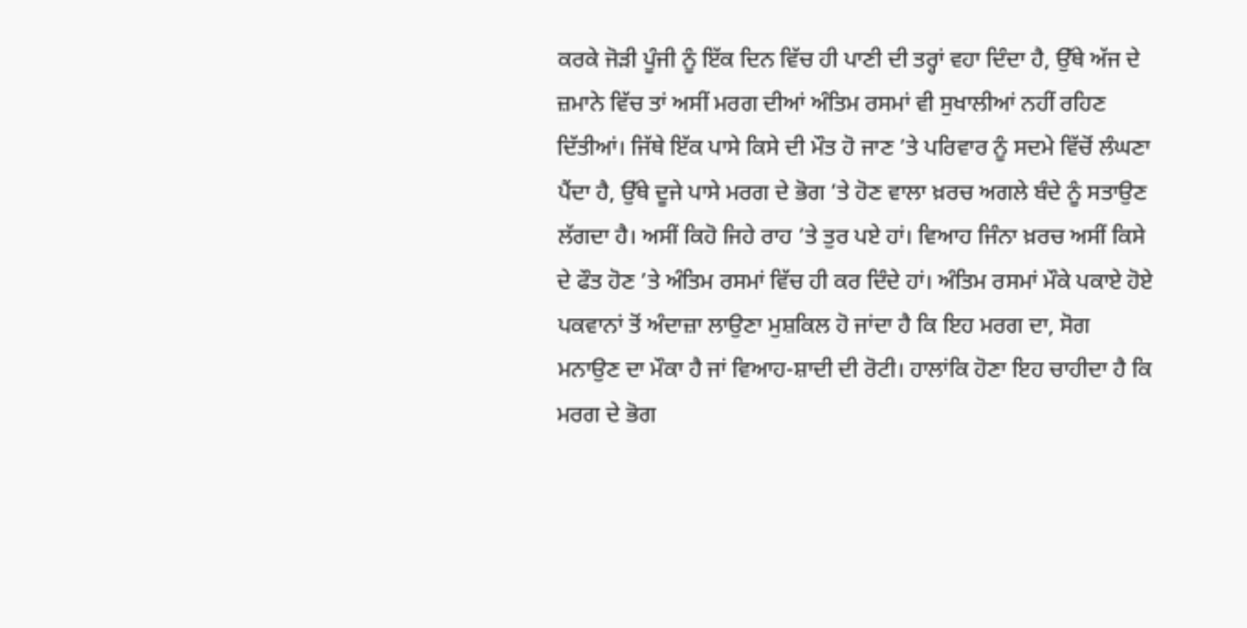ਕਰਕੇ ਜੋੜੀ ਪੂੰਜੀ ਨੂੰ ਇੱਕ ਦਿਨ ਵਿੱਚ ਹੀ ਪਾਣੀ ਦੀ ਤਰ੍ਹਾਂ ਵਹਾ ਦਿੰਦਾ ਹੈ, ਉੱਥੇ ਅੱਜ ਦੇ ਜ਼ਮਾਨੇ ਵਿੱਚ ਤਾਂ ਅਸੀਂ ਮਰਗ ਦੀਆਂ ਅੰਤਿਮ ਰਸਮਾਂ ਵੀ ਸੁਖਾਲੀਆਂ ਨਹੀਂ ਰਹਿਣ ਦਿੱਤੀਆਂ। ਜਿੱਥੇ ਇੱਕ ਪਾਸੇ ਕਿਸੇ ਦੀ ਮੌਤ ਹੋ ਜਾਣ ’ਤੇ ਪਰਿਵਾਰ ਨੂੰ ਸਦਮੇ ਵਿੱਚੋਂ ਲੰਘਣਾ ਪੈਂਦਾ ਹੈ, ਉੱਥੇ ਦੂਜੇ ਪਾਸੇ ਮਰਗ ਦੇ ਭੋਗ ’ਤੇ ਹੋਣ ਵਾਲਾ ਖ਼ਰਚ ਅਗਲੇ ਬੰਦੇ ਨੂੰ ਸਤਾਉਣ ਲੱਗਦਾ ਹੈ। ਅਸੀਂ ਕਿਹੋ ਜਿਹੇ ਰਾਹ ’ਤੇ ਤੁਰ ਪਏ ਹਾਂ। ਵਿਆਹ ਜਿੰਨਾ ਖ਼ਰਚ ਅਸੀਂ ਕਿਸੇ ਦੇ ਫੌਤ ਹੋਣ ’ਤੇ ਅੰਤਿਮ ਰਸਮਾਂ ਵਿੱਚ ਹੀ ਕਰ ਦਿੰਦੇ ਹਾਂ। ਅੰਤਿਮ ਰਸਮਾਂ ਮੌਕੇ ਪਕਾਏ ਹੋਏ ਪਕਵਾਨਾਂ ਤੋਂ ਅੰਦਾਜ਼ਾ ਲਾਉਣਾ ਮੁਸ਼ਕਿਲ ਹੋ ਜਾਂਦਾ ਹੈ ਕਿ ਇਹ ਮਰਗ ਦਾ, ਸੋਗ ਮਨਾਉਣ ਦਾ ਮੌਕਾ ਹੈ ਜਾਂ ਵਿਆਹ-ਸ਼ਾਦੀ ਦੀ ਰੋਟੀ। ਹਾਲਾਂਕਿ ਹੋਣਾ ਇਹ ਚਾਹੀਦਾ ਹੈ ਕਿ ਮਰਗ ਦੇ ਭੋਗ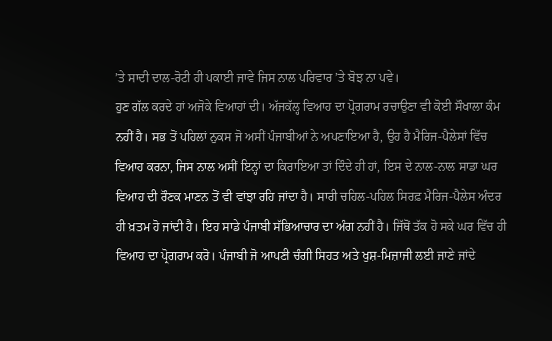’ਤੇ ਸਾਦੀ ਦਾਲ-ਰੋਟੀ ਹੀ ਪਕਾਈ ਜਾਵੇ ਜਿਸ ਨਾਲ ਪਰਿਵਾਰ ’ਤੇ ਬੋਝ ਨਾ ਪਵੇ।
ਹੁਣ ਗੱਲ ਕਰਦੇ ਹਾਂ ਅਜੋਕੇ ਵਿਆਹਾਂ ਦੀ। ਅੱਜਕੱਲ੍ਹ ਵਿਆਹ ਦਾ ਪ੍ਰੋਗਰਾਮ ਰਚਾਉਣਾ ਵੀ ਕੋਈ ਸੌਖਾਲਾ ਕੰਮ ਨਹੀਂ ਹੈ। ਸਭ ਤੋਂ ਪਹਿਲਾਂ ਨੁਕਸ ਜੋ ਅਸੀਂ ਪੰਜਾਬੀਆਂ ਨੇ ਅਪਣਾਇਆ ਹੈ, ਉਹ ਹੈ ਮੈਰਿਜ-ਪੈਲੇਸਾਂ ਵਿੱਚ ਵਿਆਹ ਕਰਨਾ, ਜਿਸ ਨਾਲ ਅਸੀਂ ਇਨ੍ਹਾਂ ਦਾ ਕਿਰਾਇਆ ਤਾਂ ਦਿੰਦੇ ਹੀ ਹਾਂ, ਇਸ ਦੇ ਨਾਲ-ਨਾਲ ਸਾਡਾ ਘਰ ਵਿਆਹ ਦੀ ਰੌਣਕ ਮਾਣਨ ਤੋਂ ਵੀ ਵਾਂਝਾ ਰਹਿ ਜਾਂਦਾ ਹੈ। ਸਾਰੀ ਚਹਿਲ-ਪਹਿਲ ਸਿਰਫ਼ ਮੈਰਿਜ-ਪੈਲੇਸ ਅੰਦਰ ਹੀ ਖ਼ਤਮ ਹੋ ਜਾਂਦੀ ਹੈ। ਇਹ ਸਾਡੇ ਪੰਜਾਬੀ ਸੱਭਿਆਚਾਰ ਦਾ ਅੰਗ ਨਹੀਂ ਹੈ। ਜਿੱਥੋਂ ਤੱਕ ਹੋ ਸਕੇ ਘਰ ਵਿੱਚ ਹੀ ਵਿਆਹ ਦਾ ਪ੍ਰੋਗਰਾਮ ਕਰੋ। ਪੰਜਾਬੀ ਜੋ ਆਪਣੀ ਚੰਗੀ ਸਿਹਤ ਅਤੇ ਖੁਸ਼-ਮਿਜ਼ਾਜੀ ਲਈ ਜਾਣੇ ਜਾਂਦੇ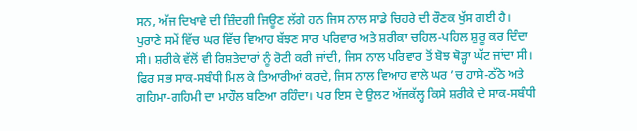ਸਨ, ਅੱਜ ਦਿਖਾਵੇ ਦੀ ਜ਼ਿੰਦਗੀ ਜਿਊਣ ਲੱਗੇ ਹਨ ਜਿਸ ਨਾਲ ਸਾਡੇ ਚਿਹਰੇ ਦੀ ਰੌਣਕ ਖੁੱਸ ਗਈ ਹੈ।
ਪੁਰਾਣੇ ਸਮੇਂ ਵਿੱਚ ਘਰ ਵਿੱਚ ਵਿਆਹ ਬੱਝਣ ਸਾਰ ਪਰਿਵਾਰ ਅਤੇ ਸ਼ਰੀਕਾ ਚਹਿਲ-ਪਹਿਲ ਸ਼ੁਰੂ ਕਰ ਦਿੰਦਾ ਸੀ। ਸ਼ਰੀਕੇ ਵੱਲੋਂ ਵੀ ਰਿਸ਼ਤੇਦਾਰਾਂ ਨੂੰ ਰੋਟੀ ਕਰੀ ਜਾਂਦੀ, ਜਿਸ ਨਾਲ ਪਰਿਵਾਰ ਤੋਂ ਬੋਝ ਥੋੜ੍ਹਾ ਘੱਟ ਜਾਂਦਾ ਸੀ। ਫਿਰ ਸਭ ਸਾਕ-ਸਬੰਧੀ ਮਿਲ ਕੇ ਤਿਆਰੀਆਂ ਕਰਦੇ, ਜਿਸ ਨਾਲ ਵਿਆਹ ਵਾਲੇ ਘਰ ’ਚ ਹਾਸੇ-ਠੱਠੇ ਅਤੇ ਗਹਿਮਾ-ਗਹਿਮੀ ਦਾ ਮਾਹੌਲ ਬਣਿਆ ਰਹਿੰਦਾ। ਪਰ ਇਸ ਦੇ ਉਲਟ ਅੱਜਕੱਲ੍ਹ ਕਿਸੇ ਸ਼ਰੀਕੇ ਦੇ ਸਾਕ-ਸਬੰਧੀ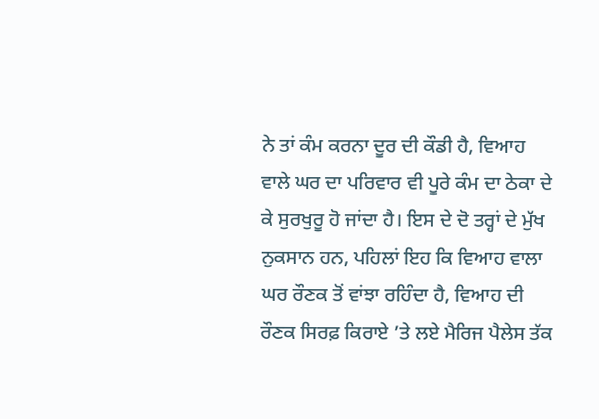ਨੇ ਤਾਂ ਕੰਮ ਕਰਨਾ ਦੂਰ ਦੀ ਕੌਡੀ ਹੈ, ਵਿਆਹ ਵਾਲੇ ਘਰ ਦਾ ਪਰਿਵਾਰ ਵੀ ਪੂਰੇ ਕੰਮ ਦਾ ਠੇਕਾ ਦੇ ਕੇ ਸੁਰਖੁਰੂ ਹੋ ਜਾਂਦਾ ਹੈ। ਇਸ ਦੇ ਦੋ ਤਰ੍ਹਾਂ ਦੇ ਮੁੱਖ ਨੁਕਸਾਨ ਹਨ, ਪਹਿਲਾਂ ਇਹ ਕਿ ਵਿਆਹ ਵਾਲਾ ਘਰ ਰੌਣਕ ਤੋਂ ਵਾਂਝਾ ਰਹਿੰਦਾ ਹੈ, ਵਿਆਹ ਦੀ ਰੌਣਕ ਸਿਰਫ਼ ਕਿਰਾਏ ’ਤੇ ਲਏ ਮੈਰਿਜ ਪੈਲੇਸ ਤੱਕ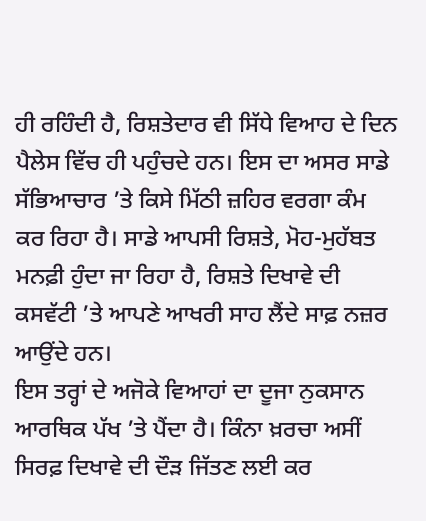ਹੀ ਰਹਿੰਦੀ ਹੈ, ਰਿਸ਼ਤੇਦਾਰ ਵੀ ਸਿੱਧੇ ਵਿਆਹ ਦੇ ਦਿਨ ਪੈਲੇਸ ਵਿੱਚ ਹੀ ਪਹੁੰਚਦੇ ਹਨ। ਇਸ ਦਾ ਅਸਰ ਸਾਡੇ ਸੱਭਿਆਚਾਰ ’ਤੇ ਕਿਸੇ ਮਿੱਠੀ ਜ਼ਹਿਰ ਵਰਗਾ ਕੰਮ ਕਰ ਰਿਹਾ ਹੈ। ਸਾਡੇ ਆਪਸੀ ਰਿਸ਼ਤੇ, ਮੋਹ-ਮੁਹੱਬਤ ਮਨਫ਼ੀ ਹੁੰਦਾ ਜਾ ਰਿਹਾ ਹੈ, ਰਿਸ਼ਤੇ ਦਿਖਾਵੇ ਦੀ ਕਸਵੱਟੀ ’ਤੇ ਆਪਣੇ ਆਖਰੀ ਸਾਹ ਲੈਂਦੇ ਸਾਫ਼ ਨਜ਼ਰ ਆਉਂਦੇ ਹਨ।
ਇਸ ਤਰ੍ਹਾਂ ਦੇ ਅਜੋਕੇ ਵਿਆਹਾਂ ਦਾ ਦੂਜਾ ਨੁਕਸਾਨ ਆਰਥਿਕ ਪੱਖ ’ਤੇ ਪੈਂਦਾ ਹੈ। ਕਿੰਨਾ ਖ਼ਰਚਾ ਅਸੀਂ ਸਿਰਫ਼ ਦਿਖਾਵੇ ਦੀ ਦੌੜ ਜਿੱਤਣ ਲਈ ਕਰ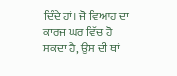ਦਿੰਦੇ ਹਾਂ। ਜੋ ਵਿਆਹ ਦਾ ਕਾਰਜ ਘਰ ਵਿੱਚ ਹੋ ਸਕਦਾ ਹੈ, ਉਸ ਦੀ ਥਾਂ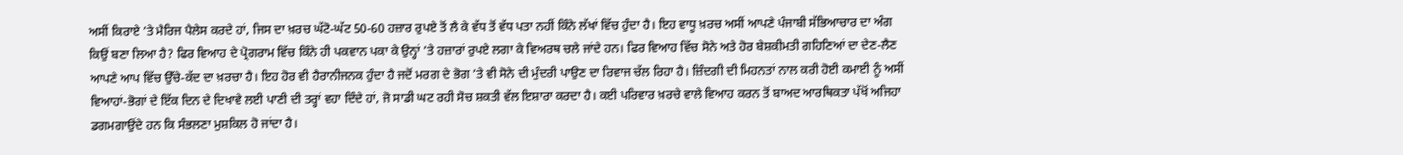ਅਸੀਂ ਕਿਰਾਏ ’ਤੇ ਮੈਰਿਜ ਪੈਲੇਸ ਕਰਦੇ ਹਾਂ, ਜਿਸ ਦਾ ਖ਼ਰਚ ਘੱਟੋ-ਘੱਟ 50-60 ਹਜ਼ਾਰ ਰੁਪਏ ਤੋਂ ਲੈ ਕੇ ਵੱਧ ਤੋਂ ਵੱਧ ਪਤਾ ਨਹੀਂ ਕਿੰਨੇ ਲੱਖਾਂ ਵਿੱਚ ਹੁੰਦਾ ਹੈ। ਇਹ ਵਾਧੂ ਖ਼ਰਚ ਅਸੀਂ ਆਪਣੇ ਪੰਜਾਬੀ ਸੱਭਿਆਚਾਰ ਦਾ ਅੰਗ ਕਿਉਂ ਬਣਾ ਲਿਆ ਹੈ? ਫਿਰ ਵਿਆਹ ਦੇ ਪ੍ਰੋਗਰਾਮ ਵਿੱਚ ਕਿੰਨੇ ਹੀ ਪਕਵਾਨ ਪਕਾ ਕੇ ਉਨ੍ਹਾਂ ’ਤੇ ਹਜ਼ਾਰਾਂ ਰੁਪਏ ਲਗਾ ਕੇ ਵਿਅਰਥ ਚਲੇ ਜਾਂਦੇ ਹਨ। ਫਿਰ ਵਿਆਹ ਵਿੱਚ ਸੋਨੇ ਅਤੇ ਹੋਰ ਬੇਸ਼ਕੀਮਤੀ ਗਹਿਣਿਆਂ ਦਾ ਦੇਣ-ਲੈਣ ਆਪਣੇ ਆਪ ਵਿੱਚ ਉੱਚੇ-ਕੱਦ ਦਾ ਖ਼ਰਚਾ ਹੈ। ਇਹ ਹੋਰ ਵੀ ਹੈਰਾਨੀਜਨਕ ਹੁੰਦਾ ਹੈ ਜਦੋਂ ਮਰਗ ਦੇ ਭੋਗ ’ਤੇ ਵੀ ਸੋਨੇ ਦੀ ਮੁੰਦਰੀ ਪਾਉਣ ਦਾ ਰਿਵਾਜ ਚੱਲ ਰਿਹਾ ਹੈ। ਜ਼ਿੰਦਗੀ ਦੀ ਮਿਹਨਤਾਂ ਨਾਲ ਕਰੀ ਹੋਈ ਕਮਾਈ ਨੂੰ ਅਸੀਂ ਵਿਆਹਾਂ-ਭੋਗਾਂ ਦੇ ਇੱਕ ਦਿਨ ਦੇ ਦਿਖਾਵੇ ਲਈ ਪਾਣੀ ਦੀ ਤਰ੍ਹਾਂ ਵਹਾ ਦਿੰਦੇ ਹਾਂ, ਜੋ ਸਾਡੀ ਘਟ ਰਹੀ ਸੋਚ ਸ਼ਕਤੀ ਵੱਲ ਇਸ਼ਾਰਾ ਕਰਦਾ ਹੈ। ਕਈ ਪਰਿਵਾਰ ਖ਼ਰਚੇ ਵਾਲੇ ਵਿਆਹ ਕਰਨ ਤੋਂ ਬਾਅਦ ਆਰਥਿਕਤਾ ਪੱਖੋਂ ਅਜਿਹਾ ਡਗਮਗਾਉਂਦੇ ਹਨ ਕਿ ਸੰਭਲਣਾ ਮੁਸ਼ਕਿਲ ਹੋ ਜਾਂਦਾ ਹੈ।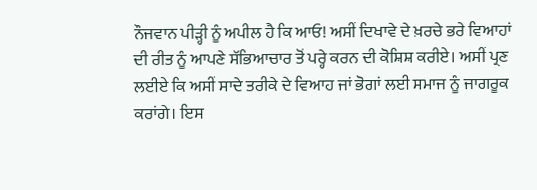ਨੌਜਵਾਨ ਪੀੜ੍ਹੀ ਨੂੰ ਅਪੀਲ ਹੈ ਕਿ ਆਓ! ਅਸੀਂ ਦਿਖਾਵੇ ਦੇ ਖ਼ਰਚੇ ਭਰੇ ਵਿਆਹਾਂ ਦੀ ਰੀਤ ਨੂੰ ਆਪਣੇ ਸੱਭਿਆਚਾਰ ਤੋਂ ਪਰ੍ਹੇ ਕਰਨ ਦੀ ਕੋਸ਼ਿਸ਼ ਕਰੀਏ। ਅਸੀਂ ਪ੍ਰਣ ਲਈਏ ਕਿ ਅਸੀਂ ਸਾਦੇ ਤਰੀਕੇ ਦੇ ਵਿਆਹ ਜਾਂ ਭੋਗਾਂ ਲਈ ਸਮਾਜ ਨੂੰ ਜਾਗਰੂਕ ਕਰਾਂਗੇ। ਇਸ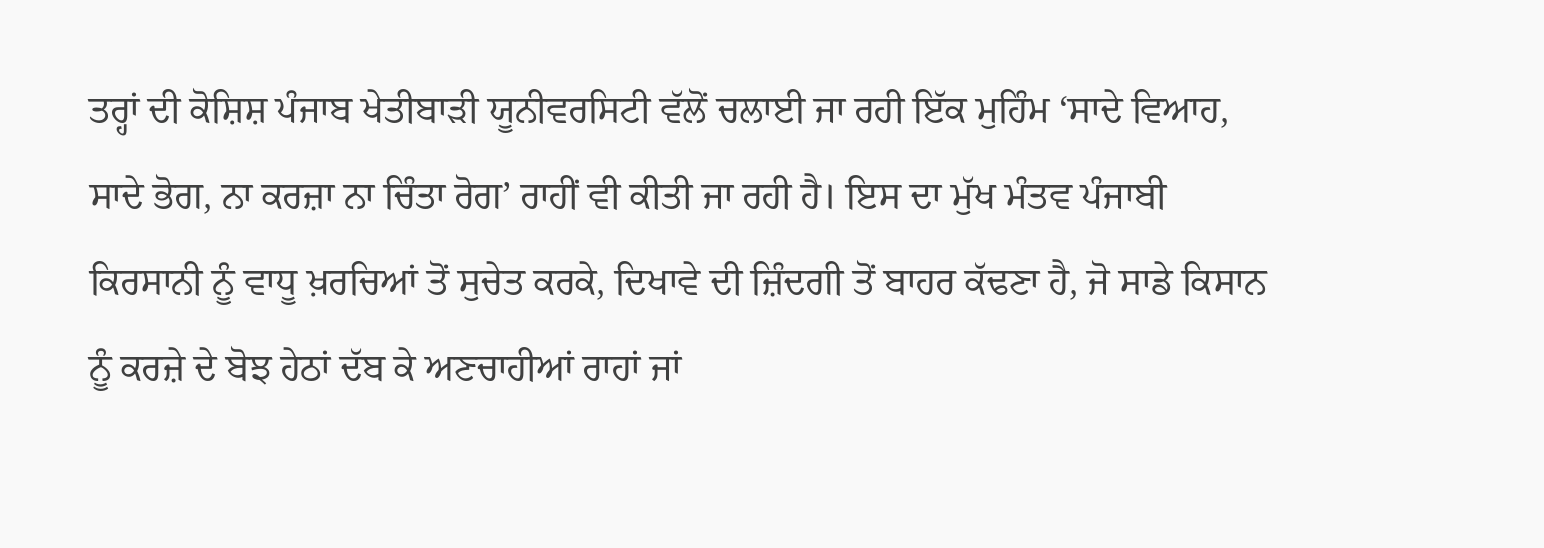ਤਰ੍ਹਾਂ ਦੀ ਕੋਸ਼ਿਸ਼ ਪੰਜਾਬ ਖੇਤੀਬਾੜੀ ਯੂਨੀਵਰਸਿਟੀ ਵੱਲੋਂ ਚਲਾਈ ਜਾ ਰਹੀ ਇੱਕ ਮੁਹਿੰਮ ‘ਸਾਦੇ ਵਿਆਹ, ਸਾਦੇ ਭੋਗ, ਨਾ ਕਰਜ਼ਾ ਨਾ ਚਿੰਤਾ ਰੋਗ’ ਰਾਹੀਂ ਵੀ ਕੀਤੀ ਜਾ ਰਹੀ ਹੈ। ਇਸ ਦਾ ਮੁੱਖ ਮੰਤਵ ਪੰਜਾਬੀ ਕਿਰਸਾਨੀ ਨੂੰ ਵਾਧੂ ਖ਼ਰਚਿਆਂ ਤੋਂ ਸੁਚੇਤ ਕਰਕੇ, ਦਿਖਾਵੇ ਦੀ ਜ਼ਿੰਦਗੀ ਤੋਂ ਬਾਹਰ ਕੱਢਣਾ ਹੈ, ਜੋ ਸਾਡੇ ਕਿਸਾਨ ਨੂੰ ਕਰਜ਼ੇ ਦੇ ਬੋਝ ਹੇਠਾਂ ਦੱਬ ਕੇ ਅਣਚਾਹੀਆਂ ਰਾਹਾਂ ਜਾਂ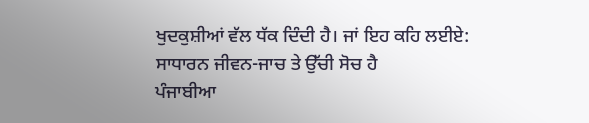ਖੁਦਕੁਸ਼ੀਆਂ ਵੱਲ ਧੱਕ ਦਿੰਦੀ ਹੈ। ਜਾਂ ਇਹ ਕਹਿ ਲਈਏ:
ਸਾਧਾਰਨ ਜੀਵਨ-ਜਾਚ ਤੇ ਉੱਚੀ ਸੋਚ ਹੈ
ਪੰਜਾਬੀਆ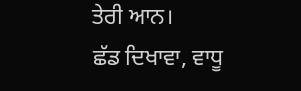ਤੇਰੀ ਆਨ।
ਛੱਡ ਦਿਖਾਵਾ, ਵਾਧੂ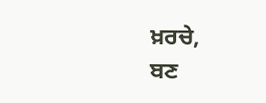ਖ਼ਰਚੇ,
ਬਣ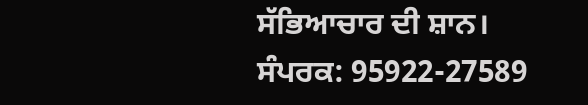ਸੱਭਿਆਚਾਰ ਦੀ ਸ਼ਾਨ।
ਸੰਪਰਕ: 95922-27589